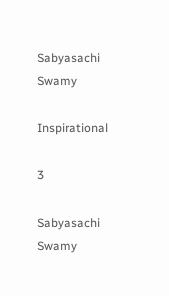Sabyasachi Swamy

Inspirational

3

Sabyasachi Swamy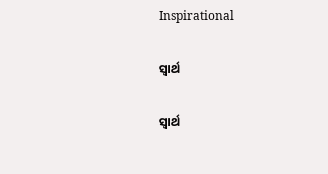Inspirational

ସ୍ଵାର୍ଥ

ସ୍ଵାର୍ଥ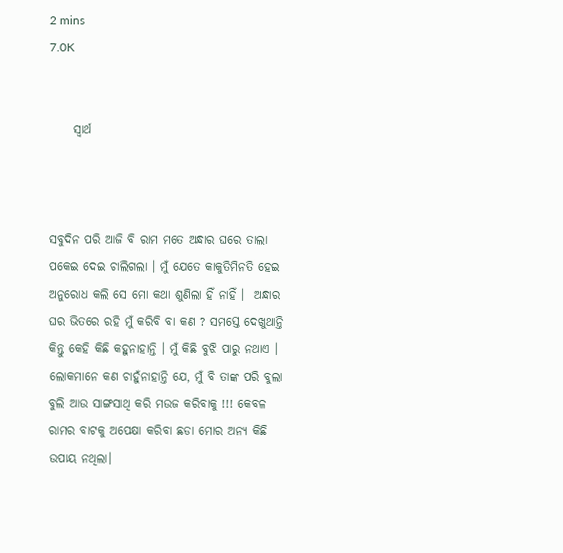2 mins
7.0K


     ସ୍ଵାର୍ଥ



ସବୁଦିନ ପରି ଆଜି ବି ରାମ ମତେ ଅନ୍ଧାର ଘରେ ତାଲା ପକେଇ ଦେଇ ଚାଲିଗଲା । ମୁଁ ଯେତେ କାକୁତିମିନତି ହେଇ ଅନୁରୋଧ କଲି ସେ ମୋ କଥା ଶୁଣିଲା ହିଁ ନାହିଁ ।  ଅନ୍ଧାର ଘର ଭିତରେ ରହି ମୁଁ କରିବି ବା କଣ ? ସମସ୍ତେ ଦେଖୁଥାନ୍ତି କିନ୍ତୁ କେହି କିଛି କହୁନାହାନ୍ତି । ମୁଁ କିଛି ବୁଝି ପାରୁ ନଥାଏ । ଲୋକମାନେ କଣ ଚାହୁଁନାହାନ୍ତି ଯେ, ମୁଁ ବି ତାଙ୍କ ପରି ବୁଲା ବୁଲି ଆଉ ସାଙ୍ଗସାଥି କରି ମଉଜ କରିବାକୁ !!! କେବଳ ରାମର ବାଟକୁ ଅପେକ୍ଷା କରିବା ଛଡା ମୋର ଅନ୍ୟ କିଛି ଉପାୟ ନଥିଲା।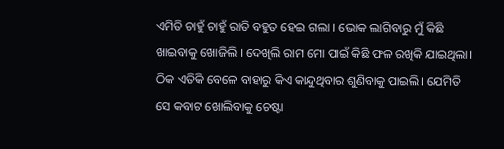ଏମିତି ଚାହୁଁ ଚାହୁଁ ରାତି ବହୁତ ହେଇ ଗଲା । ଭୋକ ଲାଗିବାରୁ ମୁଁ କିଛି ଖାଇବାକୁ ଖୋଜିଲି । ଦେଖିଲି ରାମ ମୋ ପାଇଁ କିଛି ଫଳ ରଖିକି ଯାଇଥିଲା। ଠିକ ଏତିକି ବେଳେ ବାହାରୁ କିଏ କାନ୍ଦୁଥିବାର ଶୁଣିବାକୁ ପାଇଲି। ଯେମିତି ସେ କବାଟ ଖୋଲିବାକୁ ଚେଷ୍ଟା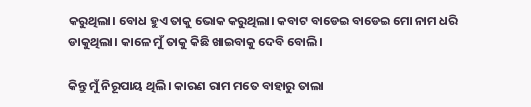କରୁଥିଲା। ବୋଧ ହୁଏ ତାକୁ ଭୋକ କରୁଥିଲା। କବାଟ ବାଡେଇ ବାଡେଇ ମୋ ନାମ ଧରି ଡାକୁଥିଲା। କାଳେ ମୁଁ ତାକୁ କିଛି ଖାଇବାକୁ ଦେବି ବୋଲି।

କିନ୍ତୁ ମୁଁ ନିରୂପାୟ ଥିଲି। କାରଣ ରାମ ମତେ ବାହାରୁ ତାଲା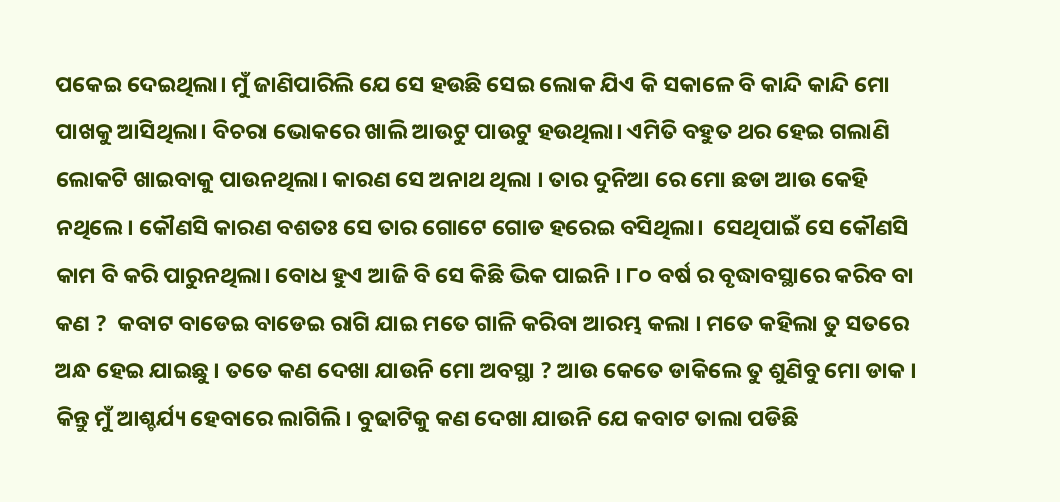ପକେଇ ଦେଇଥିଲା। ମୁଁ ଜାଣିପାରିଲି ଯେ ସେ ହଉଛି ସେଇ ଲୋକ ଯିଏ କି ସକାଳେ ବି କାନ୍ଦି କାନ୍ଦି ମୋ ପାଖକୁ ଆସିଥିଲା। ବିଚରା ଭୋକରେ ଖାଲି ଆଉଟୁ ପାଉଟୁ ହଉଥିଲା। ଏମିତି ବହୁତ ଥର ହେଇ ଗଲାଣି ଲୋକଟି ଖାଇବାକୁ ପାଉନଥିଲା। କାରଣ ସେ ଅନାଥ ଥିଲା । ତାର ଦୁନିଆ ରେ ମୋ ଛଡା ଆଉ କେହି ନଥିଲେ। କୌଣସି କାରଣ ବଶତଃ ସେ ତାର ଗୋଟେ ଗୋଡ ହରେଇ ବସିଥିଲା।  ସେଥିପାଇଁ ସେ କୌଣସି କାମ ବି କରି ପାରୁନଥିଲା। ବୋଧ ହୁଏ ଆଜି ବି ସେ କିଛି ଭିକ ପାଇନି । ୮୦ ବର୍ଷ ର ବୃଦ୍ଧାବସ୍ଥାରେ କରିବ ବା କଣ ?  କବାଟ ବାଡେଇ ବାଡେଇ ରାଗି ଯାଇ ମତେ ଗାଳି କରିବା ଆରମ୍ଭ କଲା । ମତେ କହିଲା ତୁ ସତରେ ଅନ୍ଧ ହେଇ ଯାଇଛୁ । ତତେ କଣ ଦେଖା ଯାଉନି ମୋ ଅବସ୍ଥା ? ଆଉ କେତେ ଡାକିଲେ ତୁ ଶୁଣିବୁ ମୋ ଡାକ । କିନ୍ତୁ ମୁଁ ଆଶ୍ଚର୍ଯ୍ୟ ହେବାରେ ଲାଗିଲି। ବୁଢାଟିକୁ କଣ ଦେଖା ଯାଉନି ଯେ କବାଟ ତାଲା ପଡିଛି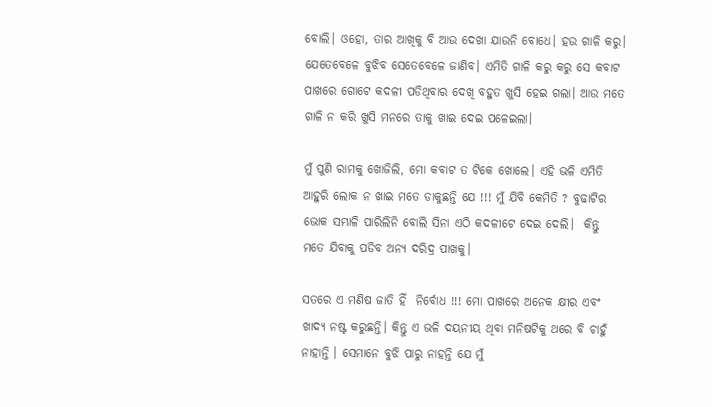ବୋଲି। ଓହୋ, ତାର ଆଖିକୁ ବି ଆଉ ଦେଖା ଯାଉନି ବୋଧେ। ହଉ ଗାଳି କରୁ। ଯେତେବେଳେ ବୁଝିବ ସେତେବେଳେ ଜାଣିବ। ଏମିତି ଗାଳି କରୁ କରୁ ସେ କବାଟ ପାଖରେ ଗୋଟେ କଦଳୀ ପଡିଥିବାର ଦେଖି ବହୁତ ଖୁସି ହେଇ ଗଲା। ଆଉ ମତେ ଗାଳି ନ କରି ଖୁସି ମନରେ ତାକୁ ଖାଇ ଦେଇ ପଳେଇଲା।

ମୁଁ ପୁଣି ରାମକୁ ଖୋଜିଲି, ମୋ କବାଟ ତ ଟିକେ ଖୋଲେ। ଏହି ଭଳି ଏମିତି ଆହୁରି ଲୋକ ନ ଖାଇ ମତେ ଡାକୁଛନ୍ତି ଯେ !!! ମୁଁ ଯିବି କେମିତି ? ବୁଢାଟିର ଭୋକ ସମ୍ଭାଳି ପାରିଲିନି ବୋଲି ସିନା ଏଠି କଦଳୀଟେ ଦେଇ ଦେଲି।  କିନ୍ତୁ ମତେ ଯିବାକୁ ପଡିବ ଅନ୍ୟ ଦରିଦ୍ର ପାଖକୁ।

ସତରେ ଏ ମଣିଷ ଜାତି ହିଁ  ନିର୍ବୋଧ !!! ମୋ ପାଖରେ ଅନେକ କ୍ଷୀର ଏବଂ ଖାଦ୍ୟ ନଷ୍ଟ କରୁଛନ୍ତି। କିନ୍ତୁ ଏ ଭଳି ଦୟନୀୟ ଥିବା ମନିଷଟିକୁ ଥରେ ବି ଚାହୁଁ ନାହାନ୍ତି । ସେମାନେ ବୁଝି ପାରୁ ନାହନ୍ତି ଯେ ମୁଁ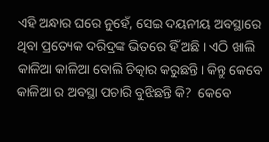ଏହି ଅନ୍ଧାର ଘରେ ନୁହେଁ, ସେଇ ଦୟନୀୟ ଅବସ୍ଥାରେ ଥିବା ପ୍ରତ୍ୟେକ ଦରିଦ୍ରଙ୍କ ଭିତରେ ହିଁ ଅଛି । ଏଠି ଖାଲି କାଳିଆ କାଳିଆ ବୋଲି ଚିତ୍କାର କରୁଛନ୍ତି। କିନ୍ତୁ କେବେ କାଳିଆ ର ଅବସ୍ଥା ପଚାରି ବୁଝିଛନ୍ତି କି?  କେବେ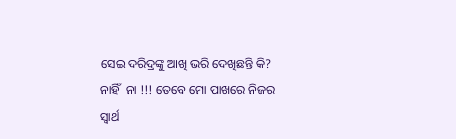ସେଇ ଦରିଦ୍ରଙ୍କୁ ଆଖି ଭରି ଦେଖିଛନ୍ତି କି? ନାହିଁ  ନା !!! ତେବେ ମୋ ପାଖରେ ନିଜର ସ୍ଵାର୍ଥ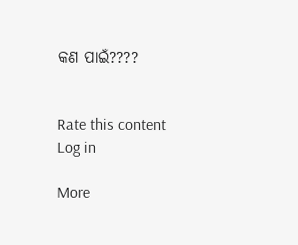କଣ ପାଇଁ????


Rate this content
Log in

More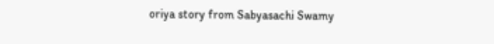oriya story from Sabyasachi Swamy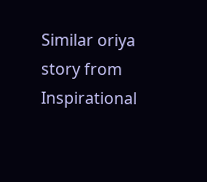Similar oriya story from Inspirational